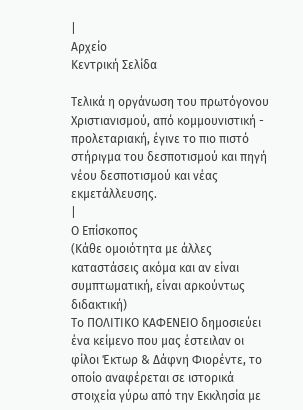|
Αρχείο
Κεντρική Σελίδα

Τελικά η οργάνωση του πρωτόγονου Χριστιανισμού, από κομμουνιστική - προλεταριακή, έγινε το πιο πιστό στήριγμα του δεσποτισμού και πηγή νέου δεσποτισμού και νέας εκμετάλλευσης.
|
Ο Επίσκοπος
(Κάθε ομοιότητα με άλλες καταστάσεις ακόμα και αν είναι συμπτωματική, είναι αρκούντως διδακτική)
Το ΠΟΛΙΤΙΚΟ ΚΑΦΕΝΕΙΟ δημοσιεύει ένα κείμενο που μας έστειλαν οι φίλοι Έκτωρ & Δάφνη Φιορέντε, το οποίο αναφέρεται σε ιστορικά στοιχεία γύρω από την Εκκλησία με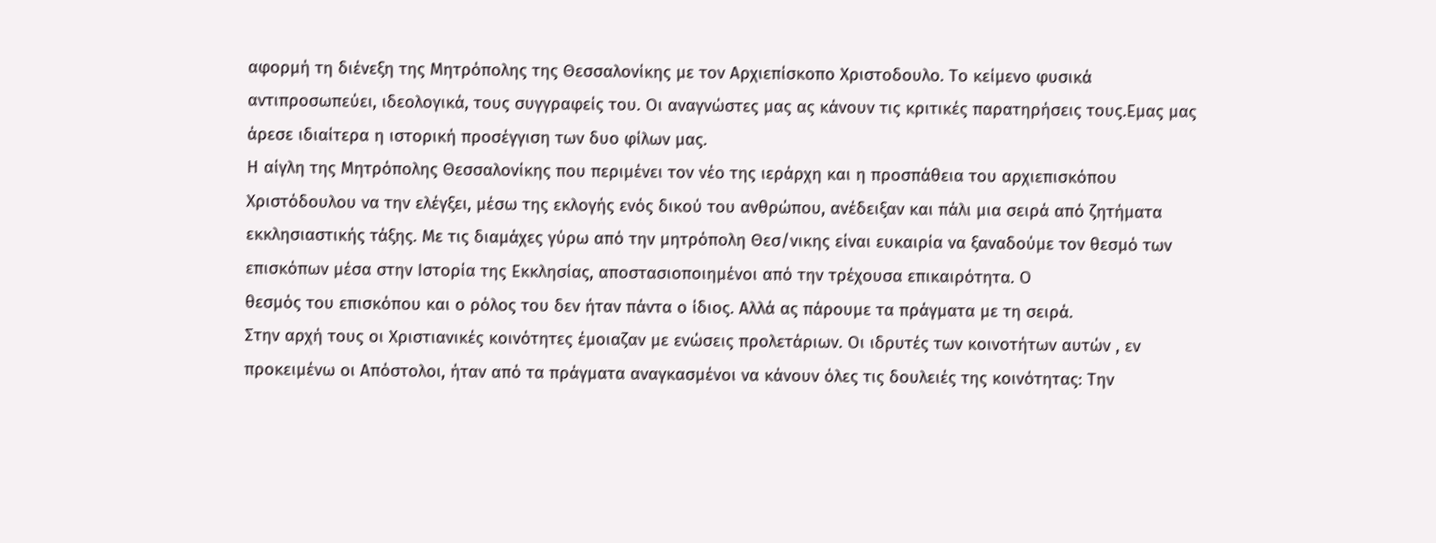αφορμή τη διένεξη της Μητρόπολης της Θεσσαλονίκης με τον Αρχιεπίσκοπο Χριστοδουλο. Το κείμενο φυσικά αντιπροσωπεύει, ιδεολογικά, τους συγγραφείς του. Οι αναγνώστες μας ας κάνουν τις κριτικές παρατηρήσεις τους.Eμας μας άρεσε ιδιαίτερα η ιστορική προσέγγιση των δυο φίλων μας.
Η αίγλη της Μητρόπολης Θεσσαλονίκης που περιμένει τον νέο της ιεράρχη και η προσπάθεια του αρχιεπισκόπου Χριστόδουλου να την ελέγξει, μέσω της εκλογής ενός δικού του ανθρώπου, ανέδειξαν και πάλι μια σειρά από ζητήματα εκκλησιαστικής τάξης. Με τις διαμάχες γύρω από την μητρόπολη Θεσ/νικης είναι ευκαιρία να ξαναδούμε τον θεσμό των επισκόπων μέσα στην Ιστορία της Εκκλησίας, αποστασιοποιημένοι από την τρέχουσα επικαιρότητα. Ο
θεσμός του επισκόπου και ο ρόλος του δεν ήταν πάντα ο ίδιος. Aλλά ας πάρουμε τα πράγματα με τη σειρά.
Στην αρχή τους οι Χριστιανικές κοινότητες έμοιαζαν με ενώσεις προλετάριων. Οι ιδρυτές των κοινοτήτων αυτών , εν προκειμένω οι Απόστολοι, ήταν από τα πράγματα αναγκασμένοι να κάνουν όλες τις δουλειές της κοινότητας: Την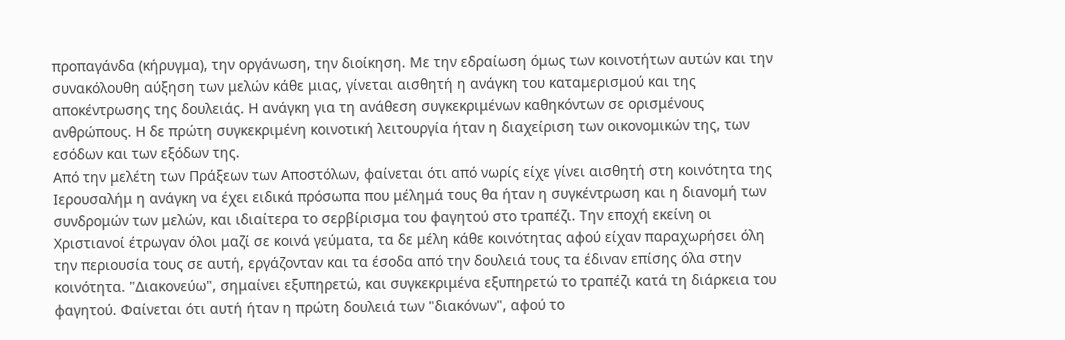προπαγάνδα (κήρυγμα), την οργάνωση, την διοίκηση. Με την εδραίωση όμως των κοινοτήτων αυτών και την συνακόλουθη αύξηση των μελών κάθε μιας, γίνεται αισθητή η ανάγκη του καταμερισμού και της αποκέντρωσης της δουλειάς. Η ανάγκη για τη ανάθεση συγκεκριμένων καθηκόντων σε ορισμένους ανθρώπους. Η δε πρώτη συγκεκριμένη κοινοτική λειτουργία ήταν η διαχείριση των οικονομικών της, των εσόδων και των εξόδων της.
Από την μελέτη των Πράξεων των Αποστόλων, φαίνεται ότι από νωρίς είχε γίνει αισθητή στη κοινότητα της Ιερουσαλήμ η ανάγκη να έχει ειδικά πρόσωπα που μέλημά τους θα ήταν η συγκέντρωση και η διανομή των συνδρομών των μελών, και ιδιαίτερα το σερβίρισμα του φαγητού στο τραπέζι. Την εποχή εκείνη οι Χριστιανοί έτρωγαν όλοι μαζί σε κοινά γεύματα, τα δε μέλη κάθε κοινότητας αφού είχαν παραχωρήσει όλη την περιουσία τους σε αυτή, εργάζονταν και τα έσοδα από την δουλειά τους τα έδιναν επίσης όλα στην κοινότητα. "Διακονεύω", σημαίνει εξυπηρετώ, και συγκεκριμένα εξυπηρετώ το τραπέζι κατά τη διάρκεια του φαγητού. Φαίνεται ότι αυτή ήταν η πρώτη δουλειά των "διακόνων", αφού το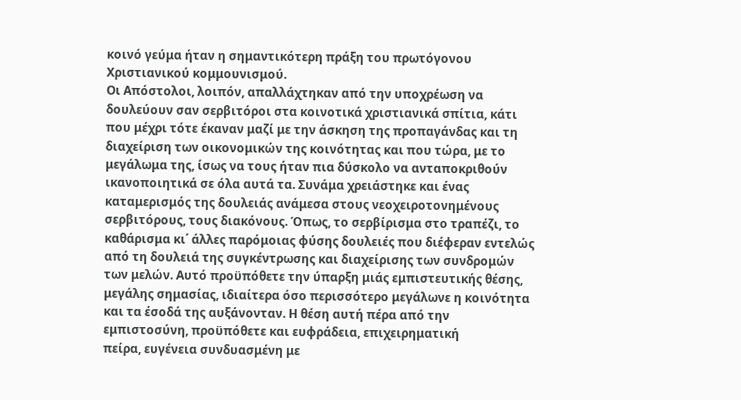κοινό γεύμα ήταν η σημαντικότερη πράξη του πρωτόγονου Χριστιανικού κομμουνισμού.
Οι Απόστολοι, λοιπόν, απαλλάχτηκαν από την υποχρέωση να δουλεύουν σαν σερβιτόροι στα κοινοτικά χριστιανικά σπίτια, κάτι που μέχρι τότε έκαναν μαζί με την άσκηση της προπαγάνδας και τη διαχείριση των οικονομικών της κοινότητας και που τώρα, με το μεγάλωμα της, ίσως να τους ήταν πια δύσκολο να ανταποκριθούν ικανοποιητικά σε όλα αυτά τα. Συνάμα χρειάστηκε και ένας καταμερισμός της δουλειάς ανάμεσα στους νεοχειροτονημένους
σερβιτόρους, τους διακόνους. Όπως, το σερβίρισμα στο τραπέζι, το καθάρισμα κι΄ άλλες παρόμοιας φύσης δουλειές που διέφεραν εντελώς από τη δουλειά της συγκέντρωσης και διαχείρισης των συνδρομών των μελών. Αυτό προϋπόθετε την ύπαρξη μιάς εμπιστευτικής θέσης, μεγάλης σημασίας, ιδιαίτερα όσο περισσότερο μεγάλωνε η κοινότητα και τα έσοδά της αυξάνονταν. Η θέση αυτή πέρα από την εμπιστοσύνη, προϋπόθετε και ευφράδεια, επιχειρηματική
πείρα, ευγένεια συνδυασμένη με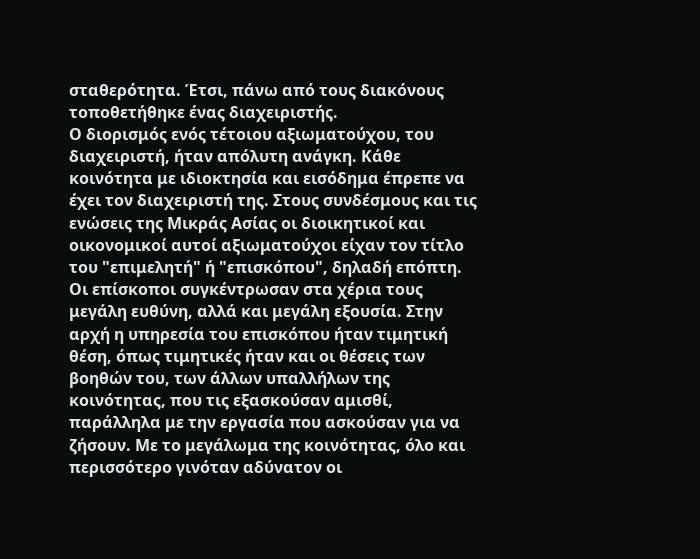σταθερότητα. Έτσι, πάνω από τους διακόνους τοποθετήθηκε ένας διαχειριστής.
Ο διορισμός ενός τέτοιου αξιωματούχου, του διαχειριστή, ήταν απόλυτη ανάγκη. Κάθε κοινότητα με ιδιοκτησία και εισόδημα έπρεπε να έχει τον διαχειριστή της. Στους συνδέσμους και τις ενώσεις της Μικράς Ασίας οι διοικητικοί και οικονομικοί αυτοί αξιωματούχοι είχαν τον τίτλο του "επιμελητή" ή "επισκόπου", δηλαδή επόπτη.
Οι επίσκοποι συγκέντρωσαν στα χέρια τους μεγάλη ευθύνη, αλλά και μεγάλη εξουσία. Στην αρχή η υπηρεσία του επισκόπου ήταν τιμητική θέση, όπως τιμητικές ήταν και οι θέσεις των βοηθών του, των άλλων υπαλλήλων της κοινότητας, που τις εξασκούσαν αμισθί, παράλληλα με την εργασία που ασκούσαν για να ζήσουν. Με το μεγάλωμα της κοινότητας, όλο και περισσότερο γινόταν αδύνατον οι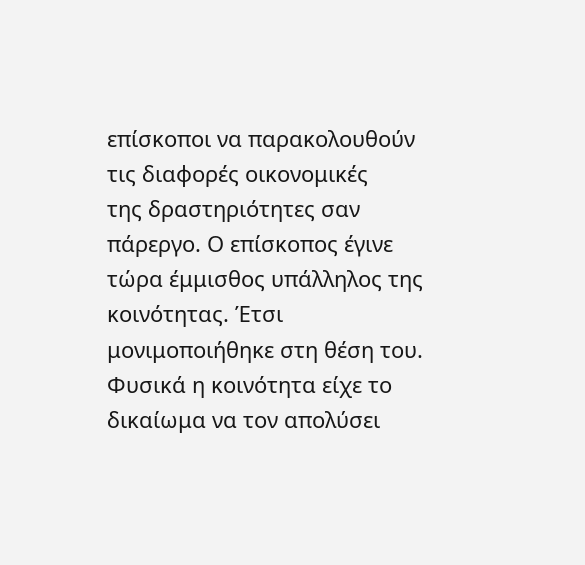επίσκοποι να παρακολουθούν τις διαφορές οικονομικές
της δραστηριότητες σαν πάρεργο. Ο επίσκοπος έγινε τώρα έμμισθος υπάλληλος της κοινότητας. Έτσι μονιμοποιήθηκε στη θέση του. Φυσικά η κοινότητα είχε το δικαίωμα να τον απολύσει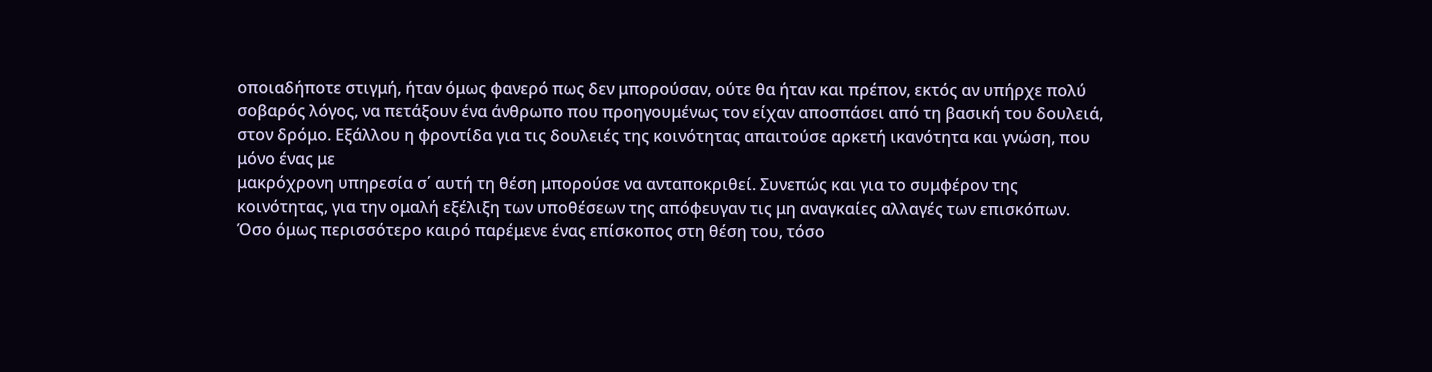οποιαδήποτε στιγμή, ήταν όμως φανερό πως δεν μπορούσαν, ούτε θα ήταν και πρέπον, εκτός αν υπήρχε πολύ σοβαρός λόγος, να πετάξουν ένα άνθρωπο που προηγουμένως τον είχαν αποσπάσει από τη βασική του δουλειά, στον δρόμο. Εξάλλου η φροντίδα για τις δουλειές της κοινότητας απαιτούσε αρκετή ικανότητα και γνώση, που μόνο ένας με
μακρόχρονη υπηρεσία σ΄ αυτή τη θέση μπορούσε να ανταποκριθεί. Συνεπώς και για το συμφέρον της κοινότητας, για την ομαλή εξέλιξη των υποθέσεων της απόφευγαν τις μη αναγκαίες αλλαγές των επισκόπων.
Όσο όμως περισσότερο καιρό παρέμενε ένας επίσκοπος στη θέση του, τόσο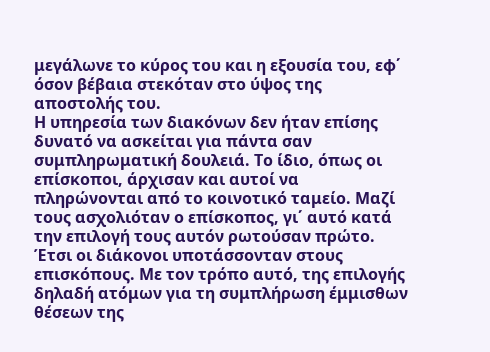μεγάλωνε το κύρος του και η εξουσία του, εφ΄ όσον βέβαια στεκόταν στο ύψος της αποστολής του.
Η υπηρεσία των διακόνων δεν ήταν επίσης δυνατό να ασκείται για πάντα σαν συμπληρωματική δουλειά. Το ίδιο, όπως οι επίσκοποι, άρχισαν και αυτοί να πληρώνονται από το κοινοτικό ταμείο. Μαζί τους ασχολιόταν ο επίσκοπος, γι΄ αυτό κατά την επιλογή τους αυτόν ρωτούσαν πρώτο. Έτσι οι διάκονοι υποτάσσονταν στους επισκόπους. Με τον τρόπο αυτό, της επιλογής δηλαδή ατόμων για τη συμπλήρωση έμμισθων θέσεων της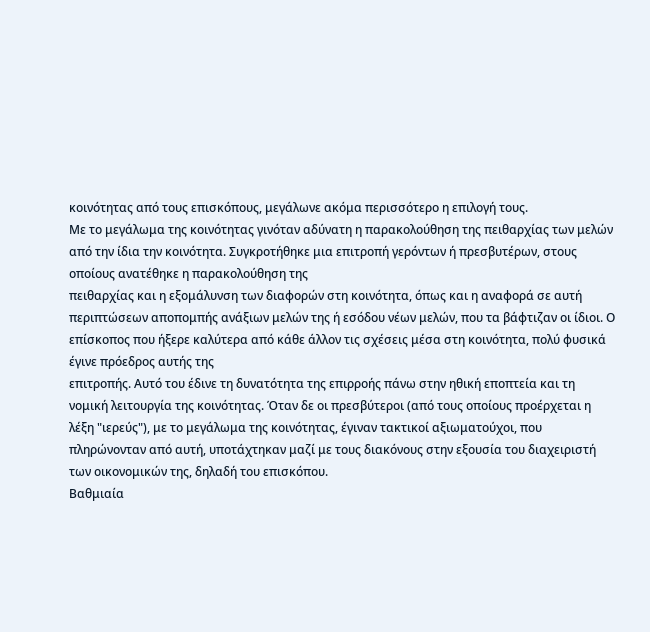κοινότητας από τους επισκόπους, μεγάλωνε ακόμα περισσότερο η επιλογή τους.
Με το μεγάλωμα της κοινότητας γινόταν αδύνατη η παρακολούθηση της πειθαρχίας των μελών από την ίδια την κοινότητα. Συγκροτήθηκε μια επιτροπή γερόντων ή πρεσβυτέρων, στους οποίους ανατέθηκε η παρακολούθηση της
πειθαρχίας και η εξομάλυνση των διαφορών στη κοινότητα, όπως και η αναφορά σε αυτή περιπτώσεων αποπομπής ανάξιων μελών της ή εσόδου νέων μελών, που τα βάφτιζαν οι ίδιοι. Ο επίσκοπος που ήξερε καλύτερα από κάθε άλλον τις σχέσεις μέσα στη κοινότητα, πολύ φυσικά έγινε πρόεδρος αυτής της
επιτροπής. Αυτό του έδινε τη δυνατότητα της επιρροής πάνω στην ηθική εποπτεία και τη νομική λειτουργία της κοινότητας. Όταν δε οι πρεσβύτεροι (από τους οποίους προέρχεται η λέξη "ιερεύς"), με το μεγάλωμα της κοινότητας, έγιναν τακτικοί αξιωματούχοι, που πληρώνονταν από αυτή, υποτάχτηκαν μαζί με τους διακόνους στην εξουσία του διαχειριστή των οικονομικών της, δηλαδή του επισκόπου.
Βαθμιαία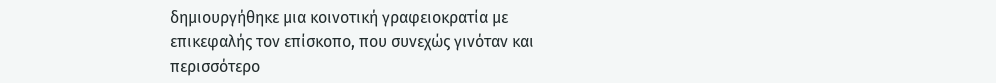δημιουργήθηκε μια κοινοτική γραφειοκρατία με επικεφαλής τον επίσκοπο, που συνεχώς γινόταν και περισσότερο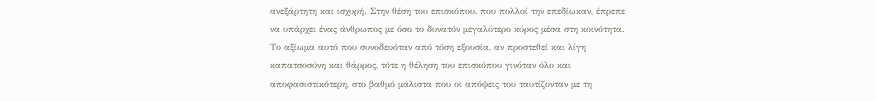ανεξάρτητη και ισχυρή. Στην θέση του επισκόπου, που πολλοί την επεδίωκαν, έπρεπε να υπάρχει ένας άνθρωπος με όσο το δυνατόν μεγαλύτερο κύρος μέσα στη κοινότητα. Το αξίωμα αυτό που συνοδευόταν από τόση εξουσία, αν προστεθεί και λίγη καπατσοσύνη και θάρρος, τότε η θέληση του επισκόπου γινόταν όλο και
αποφασιστικότερη, στο βαθμό μάλιστα που οι απόψεις του ταυτίζονταν με τη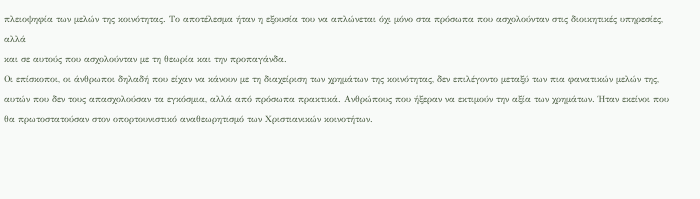πλειοψηφία των μελών της κοινότητας. Το αποτέλεσμα ήταν η εξουσία του να απλώνεται όχι μόνο στα πρόσωπα που ασχολούνταν στις διοικητικές υπηρεσίες, αλλά
και σε αυτούς που ασχολούνταν με τη θεωρία και την προπαγάνδα.
Οι επίσκοποι, οι άνθρωποι δηλαδή που είχαν να κάνουν με τη διαχείριση των χρημάτων της κοινότητας, δεν επιλέγοντο μεταξύ των πια φανατικών μελών της, αυτών που δεν τους απασχολούσαν τα εγκόσμια, αλλά από πρόσωπα πρακτικά. Ανθρώπους που ήξεραν να εκτιμούν την αξία των χρημάτων. Ήταν εκείνοι που θα πρωτοστατούσαν στον οπορτουνιστικό αναθεωρητισμό των Χριστιανικών κοινοτήτων.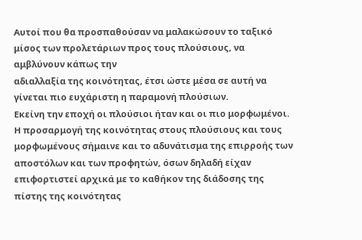Αυτοί που θα προσπαθούσαν να μαλακώσουν το ταξικό μίσος των προλετάριων προς τους πλούσιους, να αμβλύνουν κάπως την
αδιαλλαξία της κοινότητας, έτσι ώστε μέσα σε αυτή να γίνεται πιο ευχάριστη η παραμονή πλούσιων.
Εκείνη την εποχή οι πλούσιοι ήταν και οι πιο μορφωμένοι. Η προσαρμογή της κοινότητας στους πλούσιους και τους μορφωμένους σήμαινε και το αδυνάτισμα της επιρροής των αποστόλων και των προφητών, όσων δηλαδή είχαν επιφορτιστεί αρχικά με το καθήκον της διάδοσης της πίστης της κοινότητας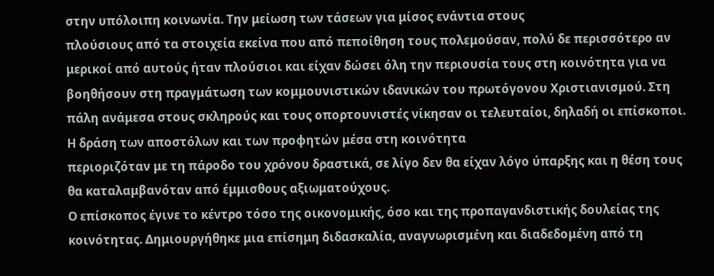στην υπόλοιπη κοινωνία. Την μείωση των τάσεων για μίσος ενάντια στους
πλούσιους από τα στοιχεία εκείνα που από πεποίθηση τους πολεμούσαν, πολύ δε περισσότερο αν μερικοί από αυτούς ήταν πλούσιοι και είχαν δώσει όλη την περιουσία τους στη κοινότητα για να βοηθήσουν στη πραγμάτωση των κομμουνιστικών ιδανικών του πρωτόγονου Χριστιανισμού. Στη πάλη ανάμεσα στους σκληρούς και τους οπορτουνιστές νίκησαν οι τελευταίοι, δηλαδή οι επίσκοποι. Η δράση των αποστόλων και των προφητών μέσα στη κοινότητα
περιοριζόταν με τη πάροδο του χρόνου δραστικά, σε λίγο δεν θα είχαν λόγο ύπαρξης και η θέση τους θα καταλαμβανόταν από έμμισθους αξιωματούχους.
Ο επίσκοπος έγινε το κέντρο τόσο της οικονομικής, όσο και της προπαγανδιστικής δουλείας της κοινότητας. Δημιουργήθηκε μια επίσημη διδασκαλία, αναγνωρισμένη και διαδεδομένη από τη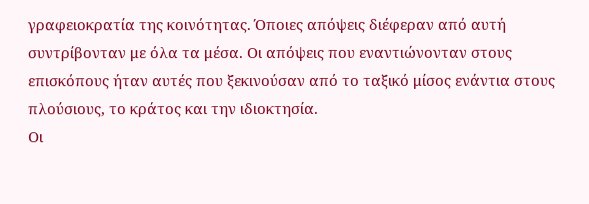γραφειοκρατία της κοινότητας. Όποιες απόψεις διέφεραν από αυτή συντρίβονταν με όλα τα μέσα. Οι απόψεις που εναντιώνονταν στους επισκόπους ήταν αυτές που ξεκινούσαν από το ταξικό μίσος ενάντια στους πλούσιους, το κράτος και την ιδιοκτησία.
Οι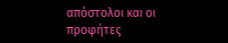απόστολοι και οι προφήτες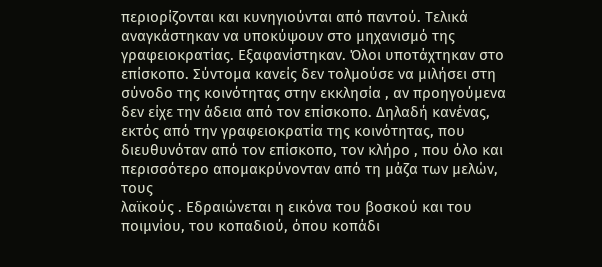περιορίζονται και κυνηγιούνται από παντού. Τελικά αναγκάστηκαν να υποκύψουν στο μηχανισμό της γραφειοκρατίας. Εξαφανίστηκαν. Όλοι υποτάχτηκαν στο επίσκοπο. Σύντομα κανείς δεν τολμούσε να μιλήσει στη σύνοδο της κοινότητας στην εκκλησία , αν προηγούμενα δεν είχε την άδεια από τον επίσκοπο. Δηλαδή κανένας, εκτός από την γραφειοκρατία της κοινότητας, που διευθυνόταν από τον επίσκοπο, τον κλήρο , που όλο και περισσότερο απομακρύνονταν από τη μάζα των μελών, τους
λαϊκούς . Εδραιώνεται η εικόνα του βοσκού και του ποιμνίου, του κοπαδιού, όπου κοπάδι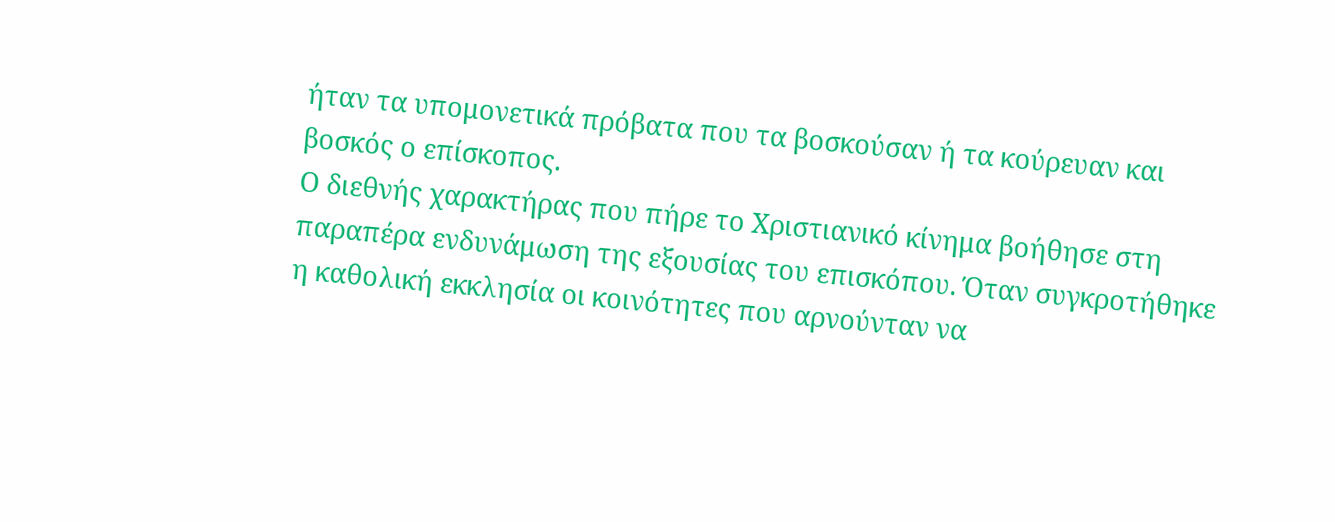ήταν τα υπομονετικά πρόβατα που τα βοσκούσαν ή τα κούρευαν και βοσκός ο επίσκοπος.
Ο διεθνής χαρακτήρας που πήρε το Χριστιανικό κίνημα βοήθησε στη παραπέρα ενδυνάμωση της εξουσίας του επισκόπου. Όταν συγκροτήθηκε η καθολική εκκλησία οι κοινότητες που αρνούνταν να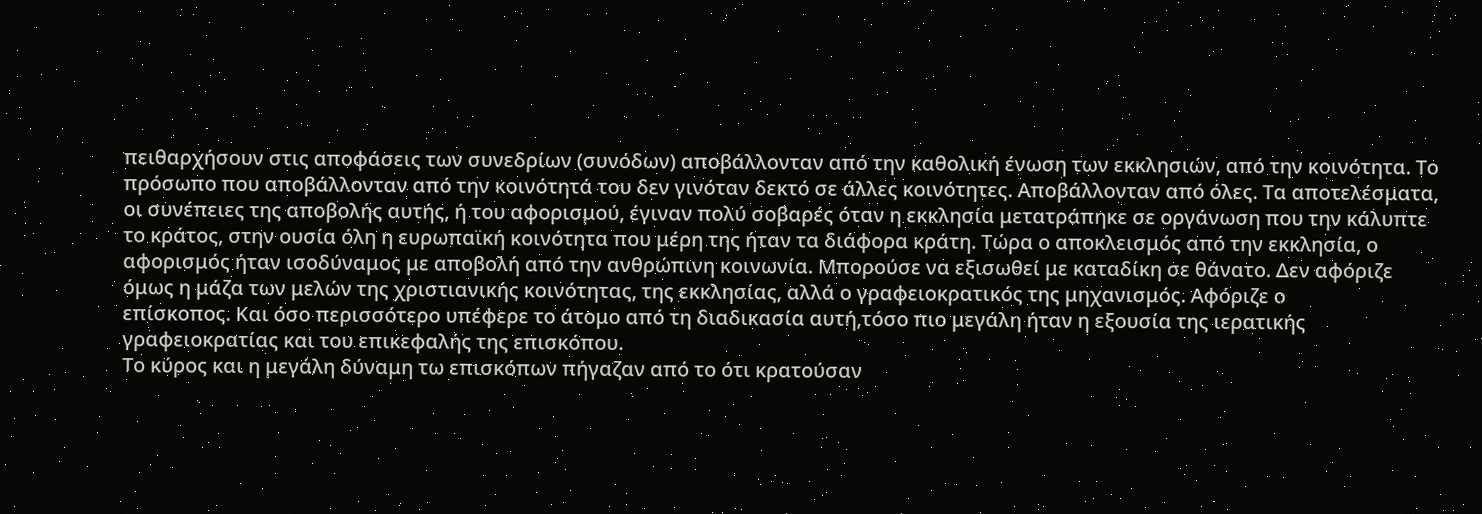πειθαρχήσουν στις αποφάσεις των συνεδρίων (συνόδων) αποβάλλονταν από την καθολική ένωση των εκκλησιών, από την κοινότητα. Το πρόσωπο που αποβάλλονταν από την κοινότητά του δεν γινόταν δεκτό σε άλλες κοινότητες. Αποβάλλονταν από όλες. Τα αποτελέσματα, οι συνέπειες της αποβολής αυτής, ή του αφορισμού, έγιναν πολύ σοβαρές όταν η εκκλησία μετατράπηκε σε οργάνωση που την κάλυπτε το κράτος, στην ουσία όλη η ευρωπαϊκή κοινότητα που μέρη της ήταν τα διάφορα κράτη. Τώρα ο αποκλεισμός από την εκκλησία, ο αφορισμός ήταν ισοδύναμος με αποβολή από την ανθρώπινη κοινωνία. Μπορούσε να εξισωθεί με καταδίκη σε θάνατο. Δεν αφόριζε όμως η μάζα των μελών της χριστιανικής κοινότητας, της εκκλησίας, αλλά ο γραφειοκρατικός της μηχανισμός. Αφόριζε ο
επίσκοπος. Και όσο περισσότερο υπέφερε το άτομο από τη διαδικασία αυτή,τόσο πιο μεγάλη ήταν η εξουσία της ιερατικής γραφειοκρατίας και του επικεφαλής της επισκόπου.
Το κύρος και η μεγάλη δύναμη τω επισκόπων πήγαζαν από το ότι κρατούσαν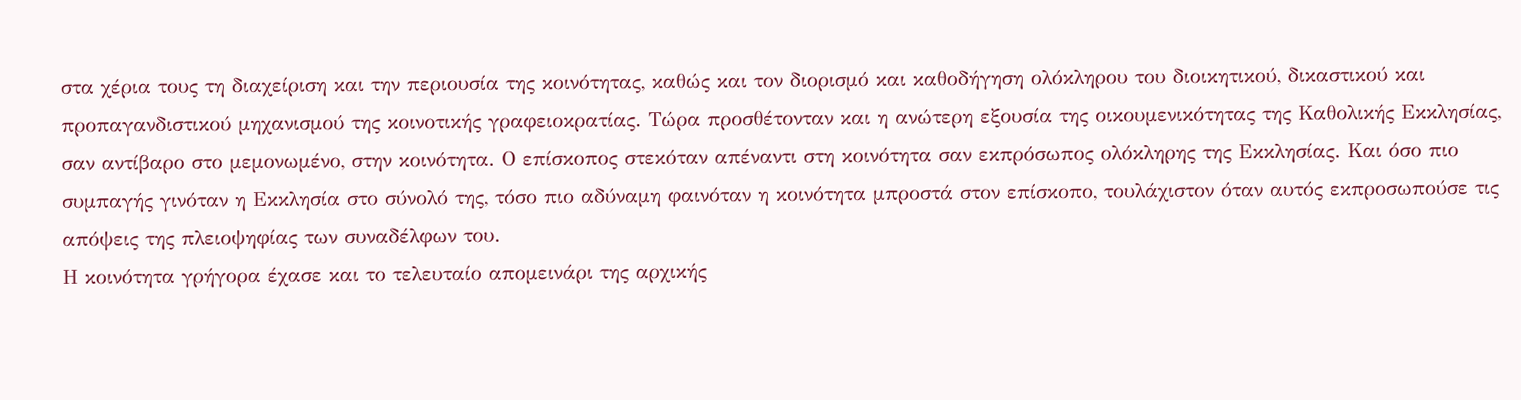στα χέρια τους τη διαχείριση και την περιουσία της κοινότητας, καθώς και τον διορισμό και καθοδήγηση ολόκληρου του διοικητικού, δικαστικού και προπαγανδιστικού μηχανισμού της κοινοτικής γραφειοκρατίας. Τώρα προσθέτονταν και η ανώτερη εξουσία της οικουμενικότητας της Καθολικής Εκκλησίας, σαν αντίβαρο στο μεμονωμένο, στην κοινότητα. Ο επίσκοπος στεκόταν απέναντι στη κοινότητα σαν εκπρόσωπος ολόκληρης της Εκκλησίας. Και όσο πιο συμπαγής γινόταν η Εκκλησία στο σύνολό της, τόσο πιο αδύναμη φαινόταν η κοινότητα μπροστά στον επίσκοπο, τουλάχιστον όταν αυτός εκπροσωπούσε τις απόψεις της πλειοψηφίας των συναδέλφων του.
Η κοινότητα γρήγορα έχασε και το τελευταίο απομεινάρι της αρχικής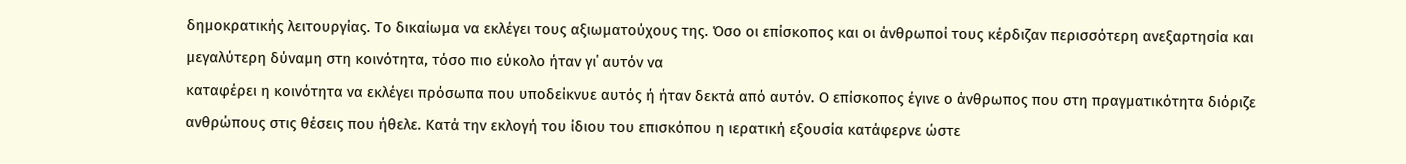δημοκρατικής λειτουργίας. Το δικαίωμα να εκλέγει τους αξιωματούχους της. Όσο οι επίσκοπος και οι άνθρωποί τους κέρδιζαν περισσότερη ανεξαρτησία και μεγαλύτερη δύναμη στη κοινότητα, τόσο πιο εύκολο ήταν γι΄ αυτόν να
καταφέρει η κοινότητα να εκλέγει πρόσωπα που υποδείκνυε αυτός ή ήταν δεκτά από αυτόν. Ο επίσκοπος έγινε ο άνθρωπος που στη πραγματικότητα διόριζε ανθρώπους στις θέσεις που ήθελε. Κατά την εκλογή του ίδιου του επισκόπου η ιερατική εξουσία κατάφερνε ώστε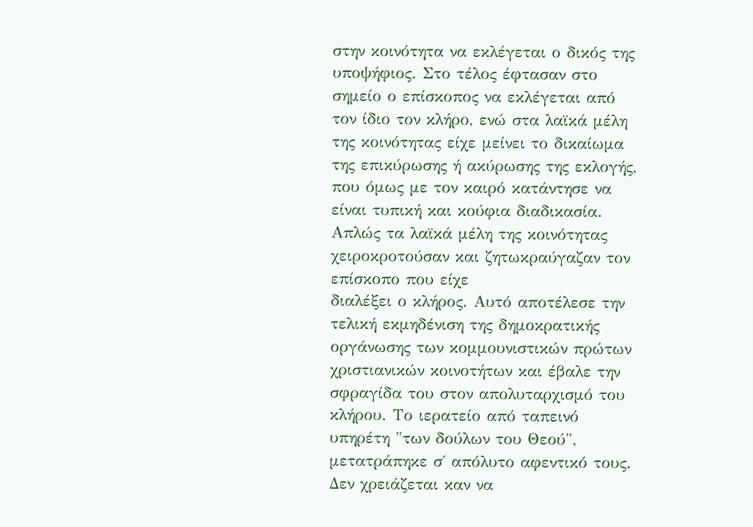στην κοινότητα να εκλέγεται ο δικός της υποψήφιος. Στο τέλος έφτασαν στο σημείο ο επίσκοπος να εκλέγεται από τον ίδιο τον κλήρο, ενώ στα λαϊκά μέλη της κοινότητας είχε μείνει το δικαίωμα της επικύρωσης ή ακύρωσης της εκλογής, που όμως με τον καιρό κατάντησε να είναι τυπική και κούφια διαδικασία. Απλώς τα λαϊκά μέλη της κοινότητας χειροκροτούσαν και ζητωκραύγαζαν τον επίσκοπο που είχε
διαλέξει ο κλήρος. Αυτό αποτέλεσε την τελική εκμηδένιση της δημοκρατικής οργάνωσης των κομμουνιστικών πρώτων χριστιανικών κοινοτήτων και έβαλε την σφραγίδα του στον απολυταρχισμό του κλήρου. Το ιερατείο από ταπεινό υπηρέτη "των δούλων του Θεού", μετατράπηκε σ΄ απόλυτο αφεντικό τους. Δεν χρειάζεται καν να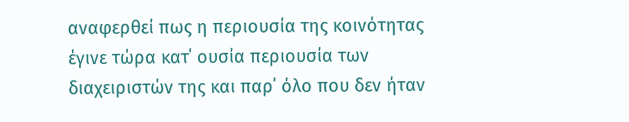αναφερθεί πως η περιουσία της κοινότητας έγινε τώρα κατ΄ ουσία περιουσία των διαχειριστών της και παρ΄ όλο που δεν ήταν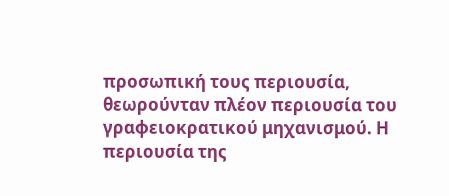προσωπική τους περιουσία, θεωρούνταν πλέον περιουσία του γραφειοκρατικού μηχανισμού. Η περιουσία της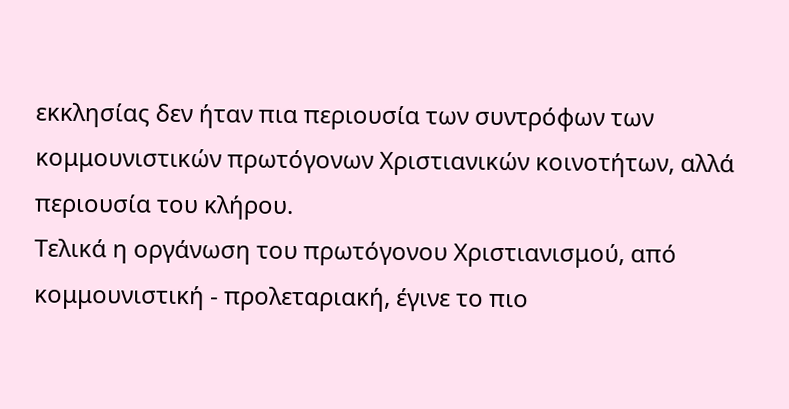εκκλησίας δεν ήταν πια περιουσία των συντρόφων των κομμουνιστικών πρωτόγονων Χριστιανικών κοινοτήτων, αλλά περιουσία του κλήρου.
Τελικά η οργάνωση του πρωτόγονου Χριστιανισμού, από κομμουνιστική - προλεταριακή, έγινε το πιο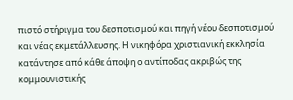πιστό στήριγμα του δεσποτισμού και πηγή νέου δεσποτισμού και νέας εκμετάλλευσης. Η νικηφόρα χριστιανική εκκλησία κατάντησε από κάθε άποψη ο αντίποδας ακριβώς της κομμουνιστικής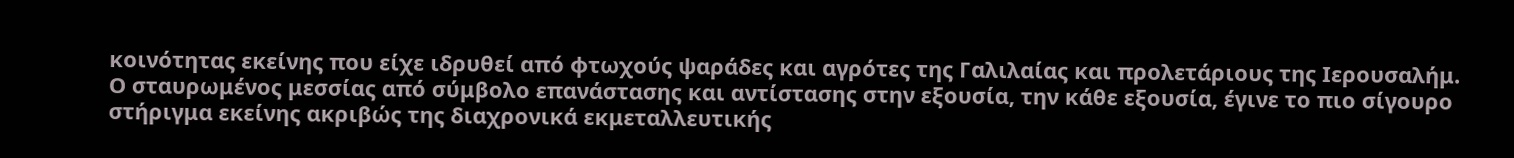κοινότητας εκείνης που είχε ιδρυθεί από φτωχούς ψαράδες και αγρότες της Γαλιλαίας και προλετάριους της Ιερουσαλήμ. Ο σταυρωμένος μεσσίας από σύμβολο επανάστασης και αντίστασης στην εξουσία, την κάθε εξουσία, έγινε το πιο σίγουρο στήριγμα εκείνης ακριβώς της διαχρονικά εκμεταλλευτικής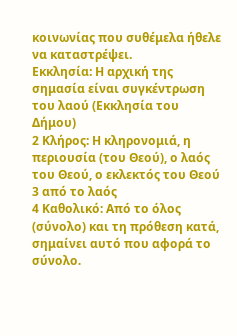κοινωνίας που συθέμελα ήθελε να καταστρέψει.
Εκκλησία: Η αρχική της σημασία είναι συγκέντρωση του λαού (Εκκλησία του Δήμου)
2 Κλήρος: Η κληρονομιά, η περιουσία (του Θεού), ο λαός του Θεού, ο εκλεκτός του Θεού
3 από το λαός
4 Καθολικό: Από το όλος (σύνολο) και τη πρόθεση κατά, σημαίνει αυτό που αφορά το σύνολο.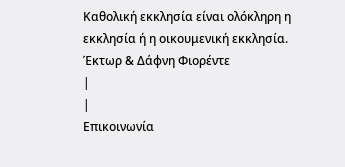Καθολική εκκλησία είναι ολόκληρη η εκκλησία ή η οικουμενική εκκλησία.
Έκτωρ & Δάφνη Φιορέντε
|
|
Επικοινωνία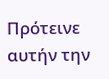Πρότεινε αυτήν την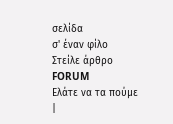σελίδα
σ' έναν φίλο
Στείλε άρθρο
FORUM
Ελάτε να τα πούμε
|